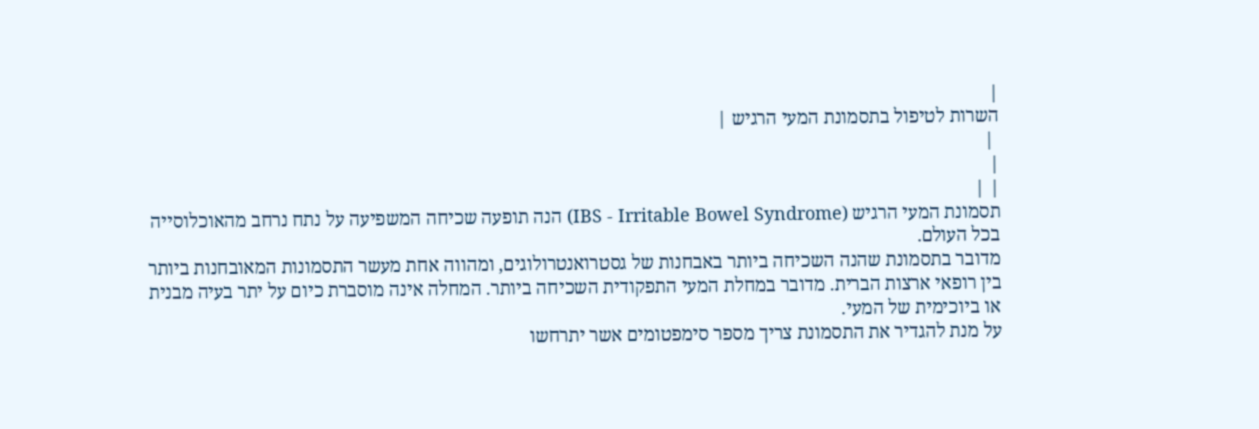|
השרות לטיפול בתסמונת המעי הרגיש |
 |
|
| |
תסמונת המעי הרגיש (IBS - Irritable Bowel Syndrome) הנה תופעה שכיחה המשפיעה על נתח נרחב מהאוכלוסייה בכל העולם.
מדובר בתסמונת שהנה השכיחה ביותר באבחנות של גסטרואנטרולוגים, ומהווה אחת מעשר התסמונות המאובחנות ביותר בין רופאי ארצות הברית. מדובר במחלת המעי התפקודית השכיחה ביותר. המחלה אינה מוסברת כיום על יתר בעיה מבנית או ביוכימית של המעי.
על מנת להגדיר את התסמונת צריך מספר סימפטומים אשר יתרחשו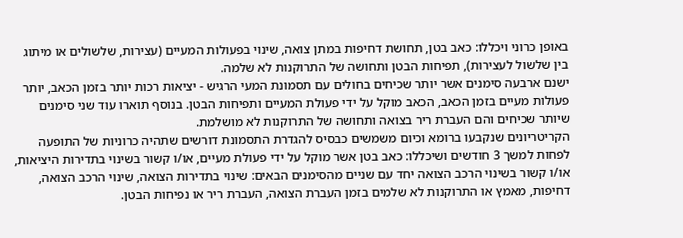באופן כרוני ויכללו: כאב בטן, תחושת דחיפות במתן צואה, שינוי בפעולות המעיים (עצירות, שלשולים או מיתוג בין שלשול לעצירות), תפיחות הבטן ותחושה של התרוקנות לא שלמה.
ישנם ארבעה סימנים אשר יותר שכיחים בחולים עם תסמונת המעי הרגיש - יציאות רכות יותר בזמן הכאב, יותר פעולות מעיים בזמן הכאב, הכאב מוקל על ידי פעולת המעיים ותפיחות הבטן. בנוסף תוארו עוד שני סימנים שיותר שכיחים והם העברת ריר בצואה ותחושה של התרוקנות לא מושלמת.
הקריטריונים שנקבעו ברומא וכיום משמשים כבסיס להגדרת התסמונת דורשים שתהיה כרוניות של התופעה לפחות למשך 3 חודשים ושיכללו: כאב בטן אשר מוקל על ידי פעולת מעיים, או/ו קשור בשינוי בתדירות היציאות, או/ו קשור בשינוי הרכב הצואה יחד עם שניים מהסימנים הבאים: שינוי בתדירות הצואה, שינוי הרכב הצואה, דחיפות, מאמץ או התרוקנות לא שלמים בזמן העברת הצואה, העברת ריר או נפיחות הבטן.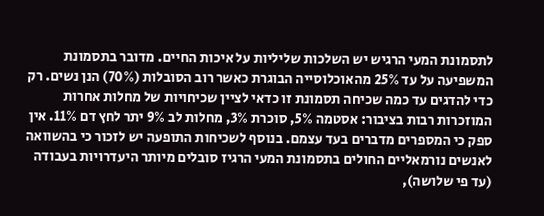לתסמונת המעי הרגיש יש השלכות שליליות על איכות החיים. מדובר בתסמונת המשפיעה על עד 25% מהאוכלוסייה הבוגרת כאשר רוב הסובלות (70%) הנן נשים. רק כדי להדגים עד כמה שכיחה תסמונת זו כדאי לציין שכיחויות של מחלות אחרות המוזכרות רבות בציבור: אסטמה 5%, סוכרת 3%, מחלות לב 9% יתר לחץ דם 11%. אין ספק כי המספרים מדברים בעד עצמם. בנוסף לשכיחות התופעה יש לזכור כי בהשוואה לאנשים נורמאליים החולים בתסמונת המעי הרגיז סובלים מיותר היעדרויות בעבודה (עד פי שלושה),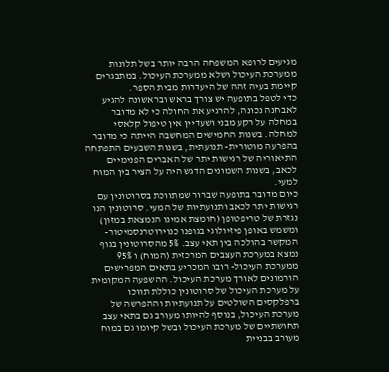מגיעים לרופא המשפחה הרבה יותר בשל תלונות ממערכת העיכול ושלא ממערכת העיכול. במתבגרים קיימת בעיה זהה של היעדרות מבית הספר.
כדי לטפל בתופעה יש צורך בראש ובראשונה להגיע לאבחנה נכונה, להרגיע את החולה כי לא מדובר במחלה על רקע מבני ושעדיין אין טיפול קלאסי למחלה. בשנות החמישים המחשבה הייתה כי מדובר בהפרעה מוטורית- תנועתית, בשנות השבעים התפתחה התיאוריה של רגישות יתר של האברים הפנימיים לכאב, בשנות השמונים הדגש היה על הציר בין המוח למעי.
כיום מדובר בתופעה שברור שמתווכת בסרוטונין עם רגישות יתר לכאב ותנועתיות של המעי. סרוטונין הנו נגזרת של טריפטופן (חומצת אמינו הנמצאת במזון) ומשמש באופן פיזיולוגי בגופנו כנוירוטרנסמיטור- המקשר בהולכה בין תאי עצב. 5% מהסרוטונין בגוף נמצא במערכת העצבים המרכזית (המוח) ו 95% ממערכת העיכול- רובו המכריע בתאים המפרישים הורמונים לאורך מערכת העיכול. ההשפעה המקומית על מערכת העיכול של סרוטונין כוללת תווכו ברפלקסים השולטים על תנועתיות וההפרשה של מערכת העיכול, בנוסף להיותו מעורב גם בתאי עצב תחושתיים של מערכת העיכול ובשל קיומו גם במוח מעורב בבניית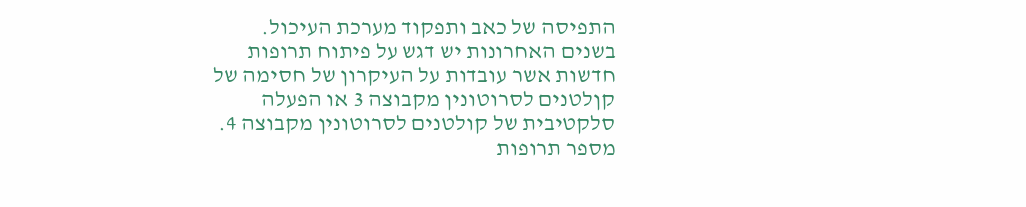התפיסה של כאב ותפקוד מערכת העיכול.
בשנים האחרונות יש דגש על פיתוח תרופות חדשות אשר עובדות על העיקרון של חסימה של קןלטנים לסרוטונין מקבוצה 3 או הפעלה סלקטיבית של קולטנים לסרוטונין מקבוצה 4. מספר תרופות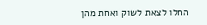החלו לצאת לשוק ואחת מהן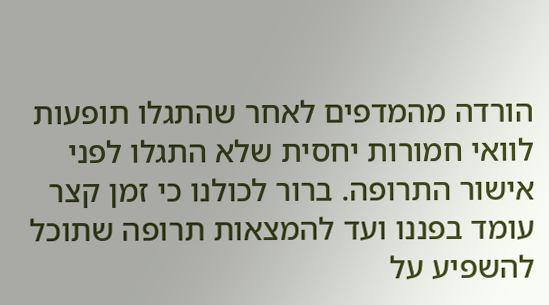הורדה מהמדפים לאחר שהתגלו תופעות לוואי חמורות יחסית שלא התגלו לפני אישור התרופה. ברור לכולנו כי זמן קצר עומד בפננו ועד להמצאות תרופה שתוכל להשפיע על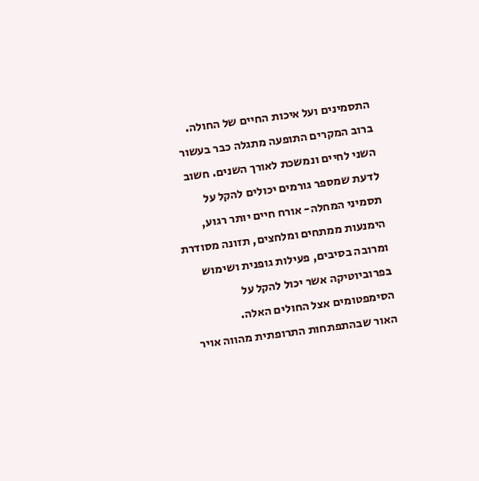התסמינים ועל איכות החיים של החולה.
ברוב המקרים התופעה מתגלה כבר בעשור השני לחיים ונמשכת לאורך השנים. חשוב לדעת שמספר גורמים יכולים להקל על תסמיני המחלה- אורח חיים יותר רגוע, הימנעות ממתחים ומלחצים, תזונה מסודרת ומרובה בסיבים, פעילות גופנית ושימוש בפרוביוטיקה אשר יכול להקל על הסימפטומים אצל החולים האלה.
האור שבהתפתחות התרופתית מהווה אויר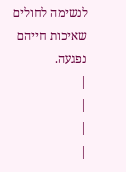לנשימה לחולים שאיכות חייהם נפגעה.
|
|
|
|